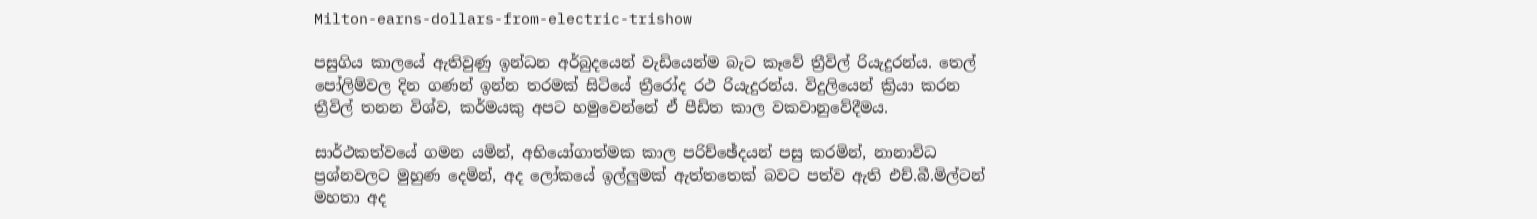Milton-earns-dollars-from-electric-trishow

පසුගිය කාලයේ ඇතිවුණු ඉන්ධන අර්බුදයෙන් වැඩියෙන්ම බැට කෑවේ ත්‍රීවිල් රියැදුරන්ය. තෙල් පෝලිම්වල දින ගණන් ඉන්න තරමක් සිටියේ ත්‍රීරෝද රථ රියැදුරන්ය. විදුලියෙන් ක්‍රියා කරන ත්‍රීවිල් තනන විශ්ව, කර්මයකු අපට හමුවෙන්නේ ඒ පීඩිත කාල වකවානුවේදීමය.

සාර්ථකත්වයේ ගමන යමින්, අභියෝගාත්මක කාල පරිච්ඡේදයන් පසු කරමින්, නානාවිධ ප්‍රශ්නවලට මුහුණ දෙමින්, අද ලෝකයේ ඉල්ලුමක් ඇත්තතෙක් බවට පත්ව ඇති එච්.බී.මිල්ටන් මහතා අද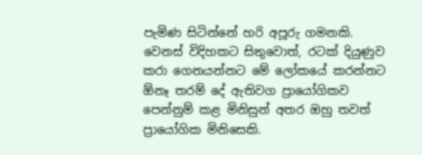පැමිණ සිටින්නේ හරි අපූරු ගමනකි. වෙනස් විදිහකට සිතුවොත්, රටක් දියුණුව කරා ගෙනයන්නට මේ ලෝකයේ කරන්නට ඕනෑ තරම් දේ ඇතිවග ප්‍රායෝගිකව පෙන්නුම් කළ මිනිසුන් අතර ඔහු තවත් ප්‍රායෝගික මිනිසෙකි.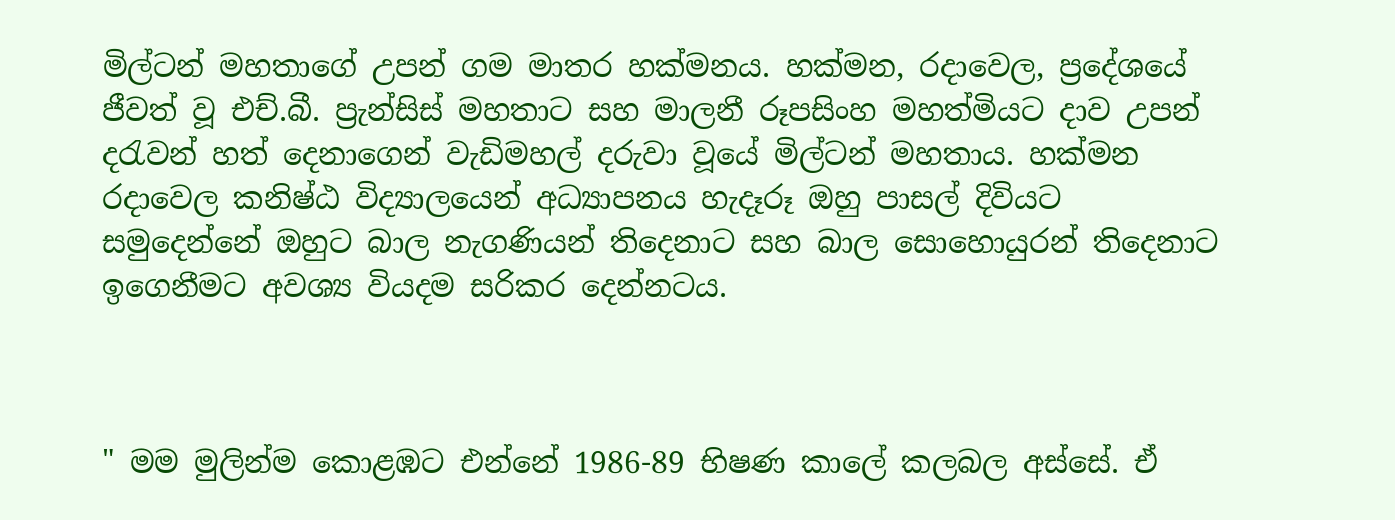මිල්ටන් මහතාගේ උපන් ගම මාතර හක්මනය. හක්මන, රදාවෙල, ප්‍රදේශයේ ජීවත් වූ එච්.බී. ප්‍රැන්සිස් මහතාට සහ මාලනී රූපසිංහ මහත්මියට දාව උපන් දරැවන් හත් දෙනාගෙන් වැඩිමහල් දරුවා වූයේ මිල්ටන් මහතාය. හක්මන රදාවෙල කනිෂ්ඨ විද්‍යාලයෙන් අධ්‍යාපනය හැදෑරූ ඔහු පාසල් දිවියට සමුදෙන්නේ ඔහුට බාල නැගණියන් තිදෙනාට සහ බාල සොහොයුරන් තිදෙනාට ඉගෙනීමට අවශ්‍ය වියදම සරිකර දෙන්නටය.



" මම මුලින්ම කොළඹට එන්නේ 1986-89 භිෂණ කාලේ කලබල අස්සේ. ඒ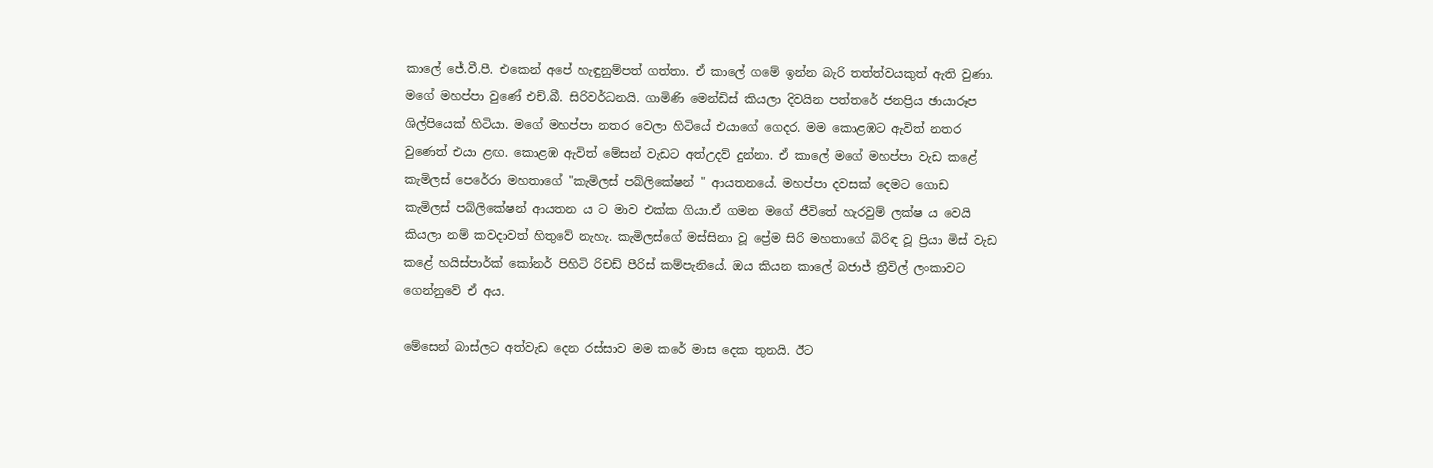කාලේ ජේ.වී.පී. එකෙන් අපේ හැඳුනුම්පත් ගත්තා. ඒ කාලේ ගමේ ඉන්න බැරි තත්ත්වයකුත් ඇති වුණා. මගේ මහප්පා වුණේ එච්.බී. සිරිවර්ධනයි. ගාමිණි මෙන්ඩිස් කියලා දිවයින පත්තරේ ජනප්‍රිය ඡායාරූප ශිල්පියෙක් හිටියා. මගේ මහප්පා නතර වෙලා හිටියේ එයාගේ ගෙදර. මම කොළඹට ඇවිත් නතර වුණෙත් එයා ළඟ. කොළඹ ඇවිත් මේසන් වැඩට අත්උදව් දුන්නා. ඒ කාලේ මගේ මහප්පා වැඩ කළේ කැමිලස් පෙරේරා මහතාගේ "කැමිලස් පබ්ලිකේෂන් " ආයතනයේ. මහප්පා දවසක් දෙමට ගොඩ කැමිලස් පබ්ලිකේෂන් ආයතන ය ට මාව එක්ක ගියා.ඒ ගමන මගේ ජීවිතේ හැරවුම් ලක්ෂ ය වෙයි කියලා නම් කවදාවත් හිතුවේ නැහැ. කැමිලස්ගේ මස්සිනා වූ ප්‍රේම සිරි මහතාගේ බිරිඳ වූ ප්‍රියා මිස් වැඩ කළේ හයිස්පාර්ක් කෝනර් පිහිටි රිචඩ් පීරිස් කම්පැනියේ. ඔය කියන කාලේ බජාජ් ත්‍රීවිල් ලංකාවට ගෙන්නුවේ ඒ අය.

මේසෙන් බාස්ලට අත්වැඩ දෙන රස්සාව මම කරේ මාස දෙක තුනයි. ඊට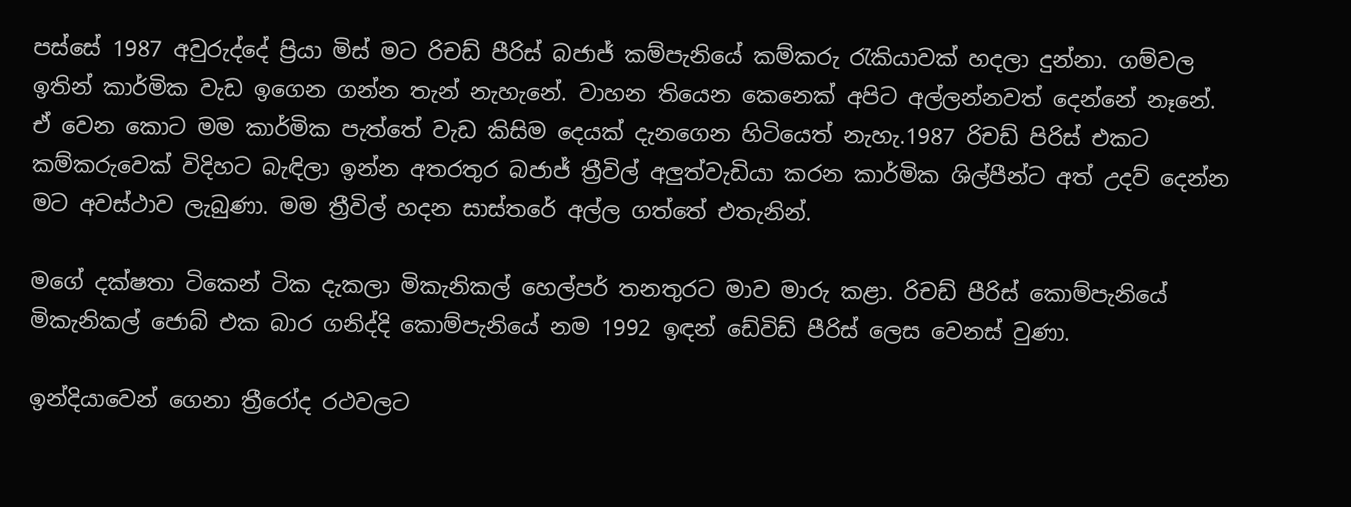පස්සේ 1987 අවුරුද්දේ ප්‍රියා මිස් මට රිචඩ් පීරිස් බජාජ් කම්පැනියේ කම්කරු රැකියාවක් හදලා දුන්නා. ගම්වල ඉතින් කාර්මික වැඩ ඉගෙන ගන්න තැන් නැහැනේ. වාහන තියෙන කෙනෙක් අපිට අල්ලන්නවත් දෙන්නේ නෑනේ. ඒ වෙන කොට මම කාර්මික පැත්තේ වැඩ කිසිම දෙයක් දැනගෙන හිටියෙත් නැහැ.1987 රිචඩ් පිරිස් එකට කම්කරුවෙක් විදිහට බැඳිලා ඉන්න අතරතුර බජාජ් ත්‍රීවිල් අලුත්වැඩියා කරන කාර්මික ශිල්පීන්ට අත් උදව් දෙන්න මට අවස්ථාව ලැබුණා. මම ත්‍රීවිල් හදන සාස්තරේ අල්ල ගත්තේ එතැනින්.

මගේ දක්ෂතා ටිකෙන් ටික දැකලා මිකැනිකල් හෙල්පර් තනතුරට මාව මාරු කළා. රිචඩ් පීරිස් කොම්පැනියේ මිකැනිකල් ජොබ් එක බාර ගනිද්දි කොම්පැනියේ නම 1992 ඉඳන් ඩේවිඩ් පීරිස් ලෙස වෙනස් වුණා.

ඉන්දියාවෙන් ගෙනා ත්‍රීරෝද රථවලට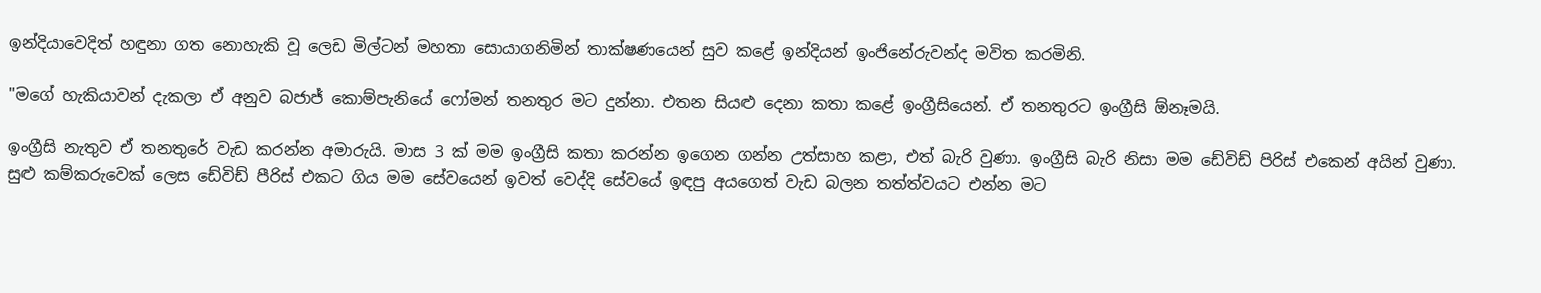ඉන්දියාවෙදිත් හඳුනා ගත නොහැකි වූ ලෙඩ මිල්ටන් මහතා සොයාගනිමින් තාක්ෂණයෙන් සුව කළේ ඉන්දියන් ඉංජිනේරුවන්ද මවිත කරමිනි.

"මගේ හැකියාවන් දැකලා ඒ අනුව බජාජ් කොම්පැනියේ ෆෝමන් තනතුර මට දුන්නා. එතන සියළු දෙනා කතා කළේ ඉංග්‍රීසියෙන්. ඒ තනතුරට ඉංග්‍රීසි ඕනෑමයි.

ඉංග්‍රීසි නැතුව ඒ තනතුරේ වැඩ කරන්න අමාරුයි. මාස 3 ක් මම ඉංග්‍රීසි කතා කරන්න ඉගෙන ගන්න උත්සාහ කළා, එත් බැරි වුණා. ඉංග්‍රීසි බැරි නිසා මම ඩේවිඩ් පිරිස් එකෙන් අයින් වුණා. සුළු කම්කරුවෙක් ලෙස ඩේවිඩ් පීරිස් එකට ගිය මම සේවයෙන් ඉවත් වෙද්දි සේවයේ ඉඳපු අයගෙත් වැඩ බලන තත්ත්වයට එන්න මට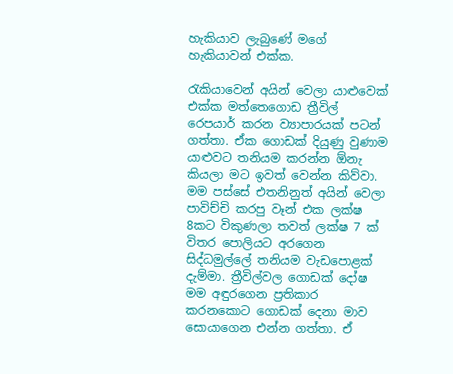හැකියාව ලැබුණේ මගේ හැකියාවන් එක්ක.

රැකියාවෙන් අයින් වෙලා යාළුවෙක් එක්ක මත්තෙගොඩ ත්‍රීවිල් රෙපයාර් කරන ව්‍යාපාරයක් පටන් ගත්තා. ඒක ගොඩක් දියුණු වුණාම යාළුවට තනියම කරන්න ඕනැ කියලා මට ඉවත් වෙන්න කිව්වා. මම පස්සේ එතනිනුත් අයින් වෙලා පාවිච්චි කරපු වෑන් එක ලක්ෂ 8කට විකුණලා තවත් ලක්ෂ 7 ක් විතර පොලියට අරගෙන සිද්ධමුල්ලේ තනියම වැඩපොළක් දැම්මා. ත්‍රීවිල්වල ගොඩක් දෝෂ මම අඳුරගෙන ප්‍රතිකාර කරනකොට ගොඩක් දෙනා මාව සොයාගෙන එන්න ගත්තා. ඒ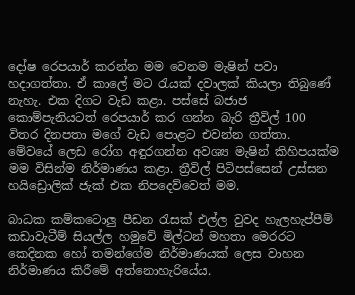දෝෂ රෙපයාර් කරන්න මම වෙනම මැෂින් පවා හදාගත්තා. ඒ කාලේ මට රැයක් දවාලක් කියලා තිබුණේ නැහැ. එක දිගට වැඩ කළා. පස්සේ බජාජ කොම්පැනියටත් රෙපයාර් කර ගන්න බැරි ත්‍රීවිල් 100 විතර දිනපතා මගේ වැඩ පොළට එවන්න ගත්තා. මේවයේ ලෙඩ රෝග අඳුරගන්න අවශ්‍ය මැෂින් කිහිපයක්ම මම විසින්ම නිර්මාණය කළා. ත්‍රීවිල් පිටිපස්සෙන් උස්සන හයිඩ්‍රොලික් ජැක් එක නිපදෙව්වෙත් මම.

බාධක කම්කටොලු පීඩන රැසක් එල්ල වුවද හැලහැප්පීම් කඩාවැටීම් සියල්ල හමුවේ මිල්ටන් මහතා මෙරරට කෙදිනක හෝ තමන්ගේම නිර්මාණයක් ලෙස වාහන නිර්මාණය කිරීමේ අත්නොහැරියේය.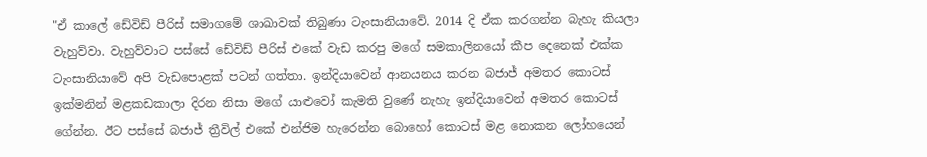"ඒ කාලේ ඩේවිඩ් පීරිස් සමාගමේ ශාඛාවක් තිබුණා ටැංසානියාවේ. 2014 දි ඒක කරගන්න බැහැ කියලා වැහුව්වා. වැහුව්වාට පස්සේ ඩේවිඩ් පීරිස් එකේ වැඩ කරපු මගේ සමකාලිනයෝ කීප දෙනෙක් එක්ක ටැංසානියාවේ අපි වැඩපොළක් පටන් ගත්තා. ඉන්දියාවෙන් ආනයනය කරන බජාජ් අමතර කොටස් ඉක්මනින් මළකඩකාලා දිරන නිසා මගේ යාළුවෝ කැමති වුණේ නැහැ ඉන්දියාවෙන් අමතර කොටස් ගේන්න. ඊට පස්සේ බජාජ් ත්‍රීවිල් එකේ එන්ජිම හැරෙන්න බොහෝ කොටස් මළ නොකන ලෝහයෙන්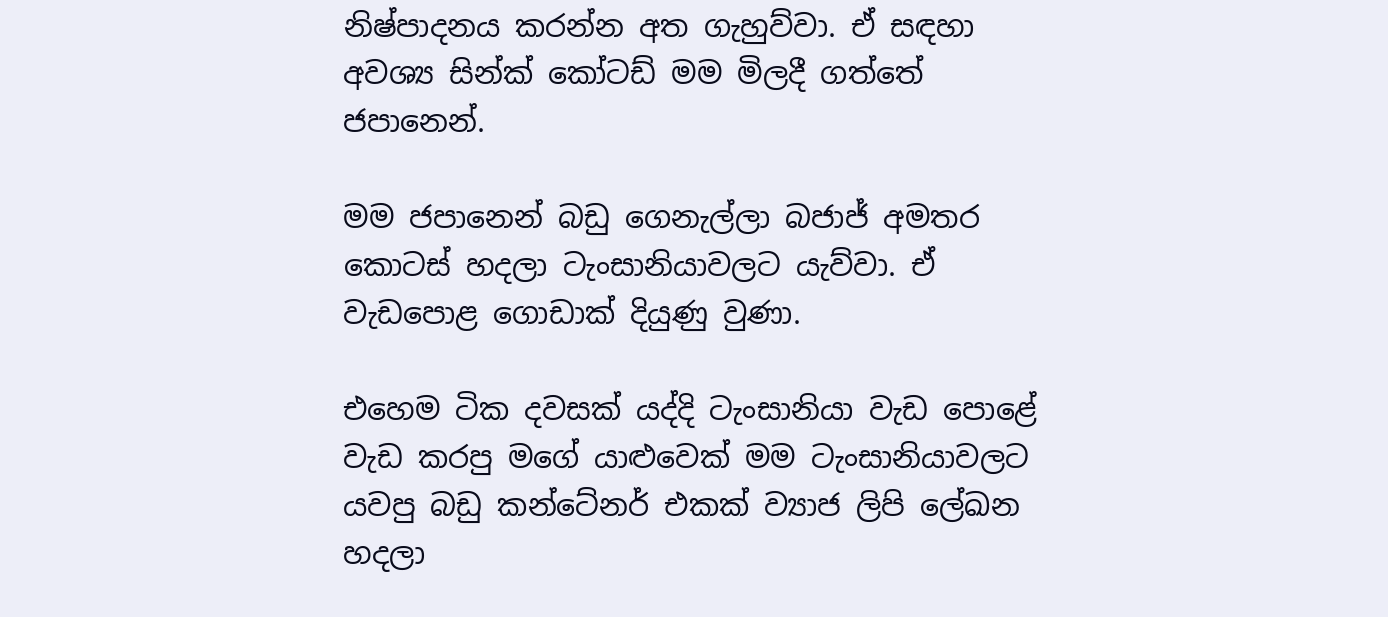නිෂ්පාදනය කරන්න අත ගැහුව්වා. ඒ සඳහා අවශ්‍ය සින්ක් කෝටඩ් මම මිලදී ගත්තේ ජපානෙන්.

මම ජපානෙන් බඩු ගෙනැල්ලා බජාජ් අමතර කොටස් හදලා ටැංසානියාවලට යැව්වා. ඒ වැඩපොළ ගොඩාක් දියුණු වුණා.

එහෙම ටික දවසක් යද්දි ටැංසානියා වැඩ පොළේ වැඩ කරපු මගේ යාළුවෙක් මම ටැංසානියාවලට යවපු බඩු කන්ටේනර් එකක් ව්‍යාජ ලිපි ලේඛන හදලා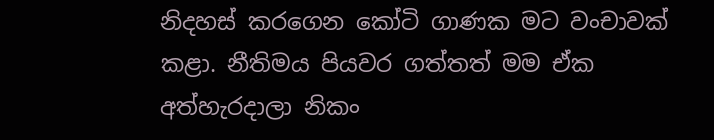නිදහස් කරගෙන කෝටි ගාණක මට වංචාවක් කළා. නීතිමය පියවර ගත්තත් මම ඒක අත්හැරදාලා නිකං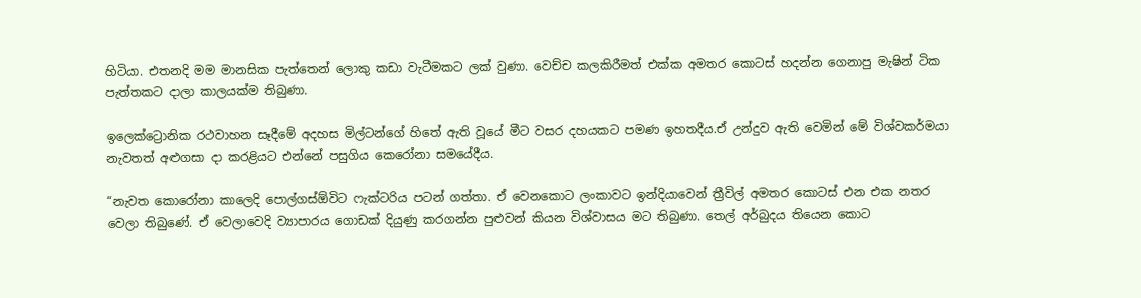හිටියා. එතනදි මම මානසික පැත්තෙන් ලොකු කඩා වැටීමකට ලක් වුණා. වෙච්ච කලකිරීමත් එක්ක අමතර කොටස් හදන්න ගෙනාපු මැෂින් ටික පැත්තකට දාලා කාලයක්ම තිබුණා.

ඉලෙක්ට්‍රොනික රථවාහන සෑදීමේ අදහස මිල්ටන්ගේ හිතේ ඇති වූයේ මීට වසර දහයකට පමණ ඉහතදීය.ඒ උන්දුව ඇති වෙමින් මේ විශ්වකර්මයා නැවතත් අළුගසා දා කරළියට එන්නේ පසුගිය කෙරෝනා සමයේදීය.

“නැවත කොරෝනා කාලෙදි පොල්ගස්ඕවිට ෆැක්ටරිය පටන් ගත්තා. ඒ වෙනකොට ලංකාවට ඉන්දියාවෙන් ත්‍රීවිල් අමතර කොටස් එන එක නතර වෙලා තිබුණේ. ඒ වෙලාවෙදි ව්‍යාපාරය ගොඩක් දියුණු කරගන්න පුළුවන් කියන විශ්වාසය මට තිබුණා. තෙල් අර්බුදය තියෙන කොට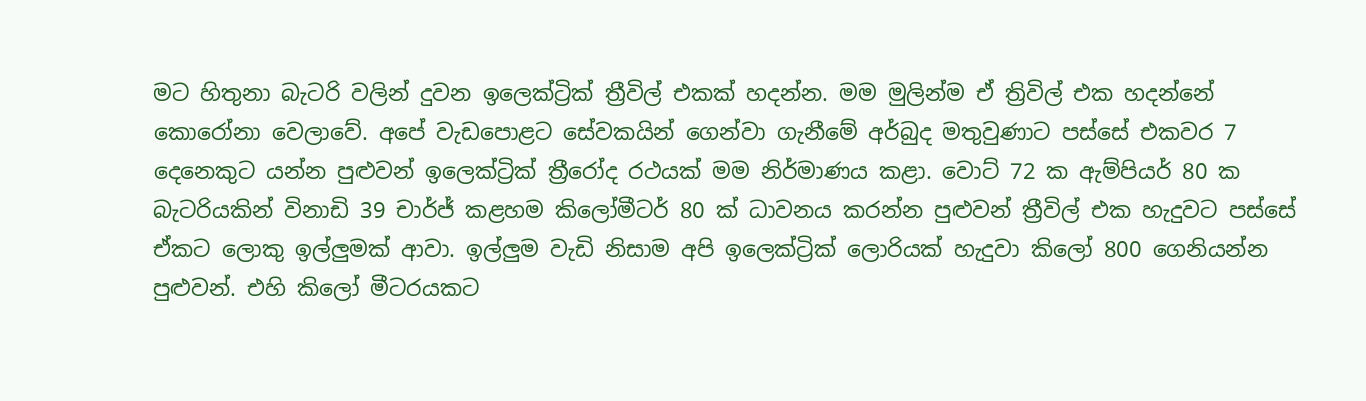මට හිතුනා බැටරි වලින් දුවන ඉලෙක්ට්‍රික් ත්‍රීවිල් එකක් හදන්න. මම මුලින්ම ඒ ත්‍රිවිල් එක හදන්නේ කොරෝනා වෙලාවේ. අපේ වැඩපොළට සේවකයින් ගෙන්වා ගැනීමේ අර්බුද මතුවුණාට පස්සේ එකවර 7 දෙනෙකුට යන්න පුළුවන් ඉලෙක්ට්‍රික් ත්‍රීරෝද රථයක් මම නිර්මාණය කළා. වොට් 72 ක ඇම්පියර් 80 ක බැටරියකින් විනාඩි 39 චාර්ජ් කළහම කිලෝමීටර් 80 ක් ධාවනය කරන්න පුළුවන් ත්‍රීවිල් එක හැදුවට පස්සේ ඒකට ලොකු ඉල්ලුමක් ආවා. ඉල්ලුම වැඩි නිසාම අපි ඉලෙක්ට්‍රික් ලොරියක් හැදුවා කිලෝ 800 ගෙනියන්න පුළුවන්. එහි කිලෝ මීටරයකට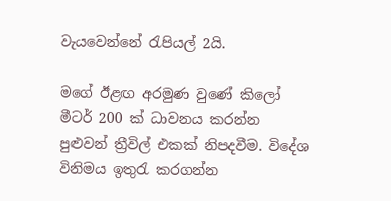වැයවෙන්නේ රැපියල් 2යි.

මගේ ඊළඟ අරමුණ වුණේ කිලෝ මීටර් 200 ක් ධාවනය කරන්න පුළුවන් ත්‍රීවිල් එකක් නිපදවීම. විදේශ විනිමය ඉතුරැ කරගන්න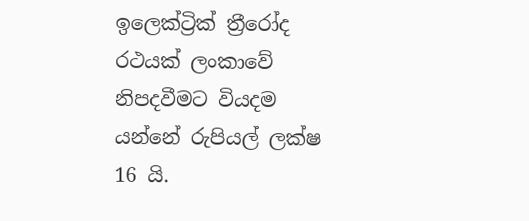ඉලෙක්ට්‍රික් ත්‍රීරෝද රථයක් ලංකාවේ නිපදවීමට වියදම යන්නේ රුපියල් ලක්ෂ 16 යි.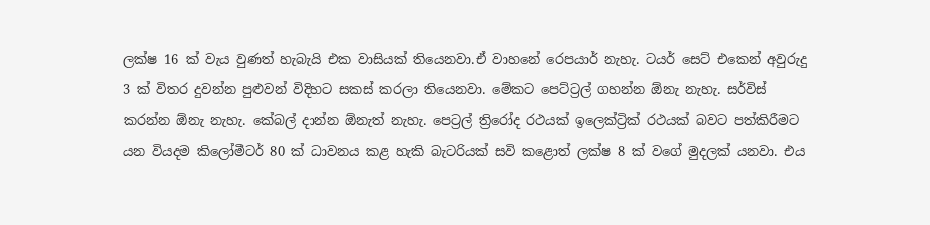ලක්ෂ 16 ක් වැය වුණත් හැබැයි එක වාසියක් තියෙනවා.ඒ වාහනේ රෙපයාර් නැහැ. ටයර් සෙට් එකෙන් අවුරුදු 3 ක් විතර දුවන්න පුළුවන් විදිහට සකස් කරලා තියෙනවා. මේකට පෙට්ට්‍රල් ගහන්න ඕනැ නැහැ. සර්විස් කරන්න ඕනැ නැහැ. කේබල් දාන්න ඕනැත් නැහැ. පෙට්‍රල් ත්‍රිරෝද රථයක් ඉලෙක්ට්‍රික් රථයක් බවට පත්කිරීමට යන වියදම කිලෝමීටර් 80 ක් ධාවනය කළ හැකි බැටරියක් සවි කළොත් ලක්ෂ 8 ක් වගේ මුදලක් යනවා. එය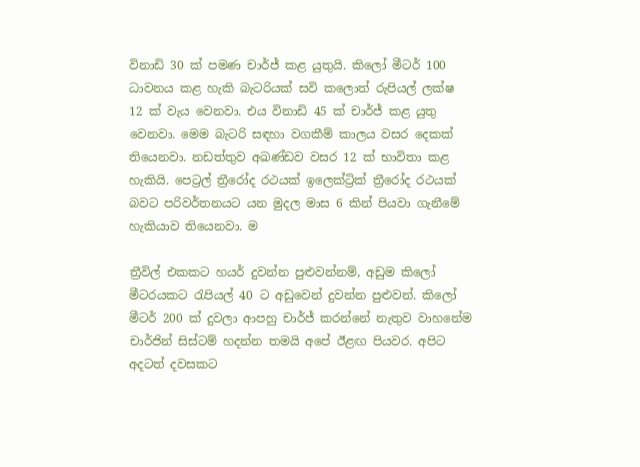විනාඩි 30 ක් පමණ චාර්ජ් කළ යුතුයි. කිලෝ මීටර් 100 ධාවනය කළ හැකි බැටරියක් සවි කලොත් රුපියල් ලක්ෂ 12 ක් වැය වෙනවා. එය විනාඩි 45 ක් චාර්ජ් කළ යුතු වෙනවා. මෙම බැටරි සඳහා වගකීම් කාලය වසර දෙකක් තියෙනවා. නඩත්තුව අඛණ්ඩව වසර 12 ක් භාවිතා කළ හැකියි. පෙට්‍රල් ත්‍රීරෝද රථයක් ඉලෙක්ට්‍රික් ත්‍රීරෝද රථයක් බවට පරිවර්තනයට යන මුදල මාස 6 කින් පියවා ගැනීමේ හැකියාව තියෙනවා. ම

ත්‍රීවිල් එකකට හයර් දුවන්න පුළුවන්නම්, අඩුම කිලෝ මීටරයකට රැපියල් 40 ට අඩුවෙන් දුවන්න පුළුවන්. කිලෝ මීටර් 200 ක් දුවලා ආපහු චාර්ජ් කරන්නේ නැතුව වාහනේම චාර්ජින් සිස්ටම් හදන්න තමයි අපේ ඊළඟ පියවර. අපිට අදටත් දවසකට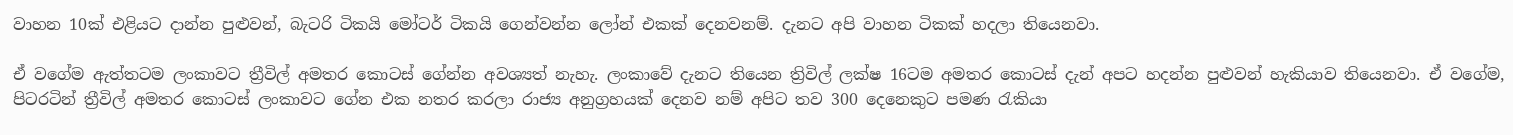වාහන 10ක් එළියට දාන්න පුළුවන්, බැටරි ටිකයි මෝටර් ටිකයි ගෙන්වන්න ලෝන් එකක් දෙනවනම්. දැනට අපි වාහන ටිකක් හදලා තියෙනවා.

ඒ වගේම ඇත්තටම ලංකාවට ත්‍රීවිල් අමතර කොටස් ගේන්න අවශ්‍යත් නැහැ. ලංකාවේ දැනට තියෙන ත්‍රිවිල් ලක්ෂ 16ටම අමතර කොටස් දැන් අපට හදන්න පුළුවන් හැකියාව තියෙනවා. ඒ වගේම, පිටරටින් ත්‍රීවිල් අමතර කොටස් ලංකාවට ගේන එක නතර කරලා රාජ්‍ය අනුග්‍රහයක් දෙනව නම් අපිට තව 300 දෙනෙකුට පමණ රැකියා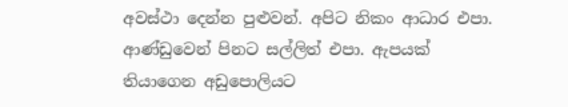අවස්ථා දෙන්න පුළුවන්. අපිට නිකං ආධාර එපා. ආණ්ඩුවෙන් පිනට සල්ලිත් එපා. ඇපයක් තියාගෙන අඩුපොලියට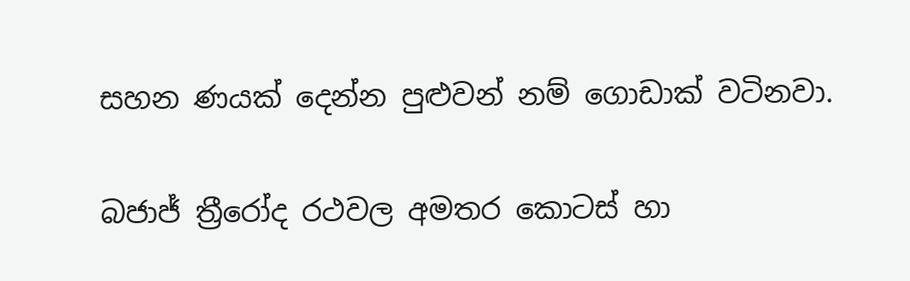සහන ණයක් දෙන්න පුළුවන් නම් ගොඩාක් වටිනවා.

බජාජ් ත්‍රීරෝද රථවල අමතර කොටස් හා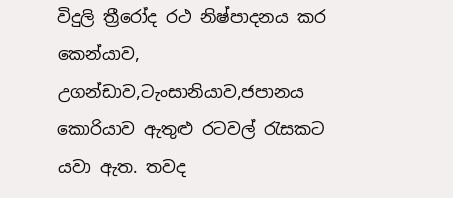විදුලි ත්‍රීරෝද රථ නිෂ්පාදනය කර කෙන්යාව, උගන්ඩාව,ටැංසානියාව,ජපානය කොරියාව ඇතුළු රටවල් රැසකට යවා ඇත. තවද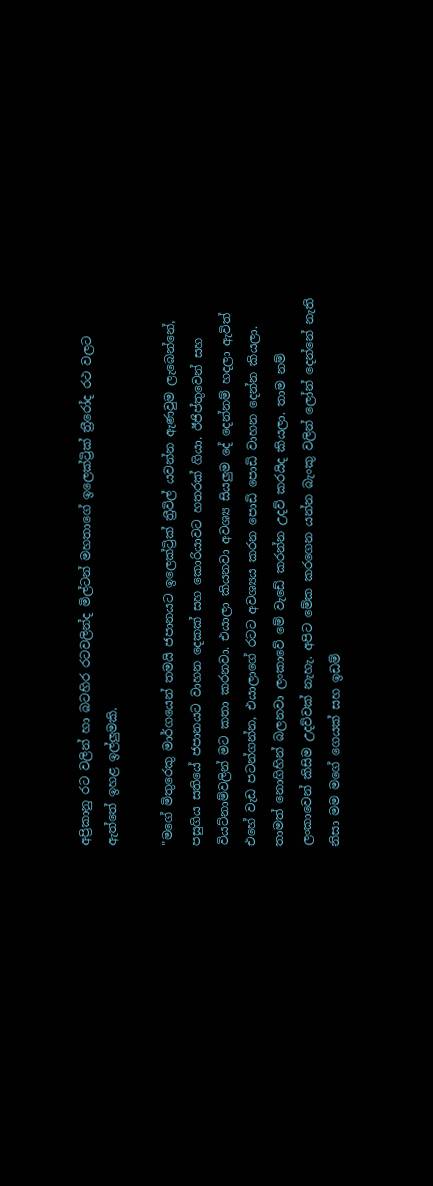අප්‍රිකානු රට වලින් හා බටහිර රටවලින්ද මිල්ටන් මහතාගේ ඉලෙක්ට්‍රික් ත්‍රීරෝද රථ වලට ඇත්තේ ඉහළ ඉල්ලුමකි.

"මගේ මිතුරෙකු මාර්ගයෙන් තමයි ජපානයට ඉලෙක්ට්‍රික් ත්‍රීවිල් යවන්න ඇණවුම ලැබෙන්නේ, පසුගිය සතියේ ජපානයට වාහන දෙකක් සහ කොරියාවට හතරක් ගියා. ඊජිප්තුවෙන් සහ වියට්නාම්වලින් මට කතා කරනවා. එයාලා කියනවා අවශ්‍ය සියලුම දේ දෙන්නම් හදලා ඇවිත් එහේ වැඩ පටන්ගන්න, එයාලාගේ රටට අවශ්‍යය කරන පොඩි පොඩි වාහන දෙන්න කියලා. තාමත් නොගිහින් බලනවා ලංකාවේ මේ වැඩේ කරන්න උදව් කරයිද කියලා. තාම නම් ලංකාවෙන් කිසිම උදව්වක් නැහැ. අපිට මේක කරගෙන යන්න බැංකු වලින් ලෝන් දෙන්නේ නැති නිසා මම මගේ ගෙයක් සහ ඉඩම්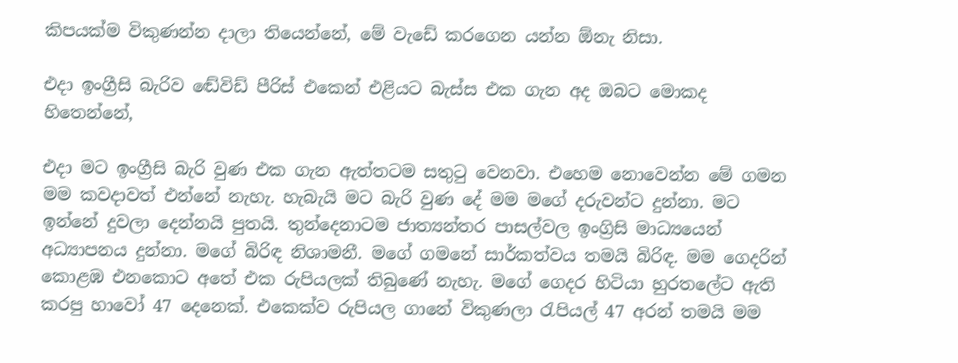කිපයක්ම විකුණන්න දාලා තියෙන්නේ, මේ වැඩේ කරගෙන යන්න ඕනැ නිසා.

එදා ඉංග්‍රීසි බැරිව ඬේවිඩ් පීරිස් එකෙන් එළියට බැස්ස එක ගැන අද ඔබට මොකද හිතෙන්නේ,

එදා මට ඉංග්‍රීසි බැරි වුණ එක ගැන ඇත්තටම සතුටු වෙනවා. එහෙම නොවෙන්න මේ ගමන මම කවදාවත් එන්නේ නැහැ. හැබැයි මට බැරි වුණ දේ මම මගේ දරුවන්ට දුන්නා. මට ඉන්නේ දුවලා දෙන්නයි පුතයි. තුන්දෙනාටම ජාත්‍යන්තර පාසල්වල ඉංග්‍රිසි මාධ්‍යයෙන් අධ්‍යාපනය දුන්නා. මගේ බිරිඳ නිශාමනී. මගේ ගමනේ සාර්කත්වය තමයි බිරිඳ. මම ගෙදරින් කොළඹ එනකොට අතේ එක රුපියලක් තිබුණේ නැහැ. මගේ ගෙදර හිටියා හුරතලේට ඇති කරපු හාවෝ 47 දෙනෙක්. එකෙක්ව රුපියල ගානේ විකුණලා රැපියල් 47 අරන් තමයි මම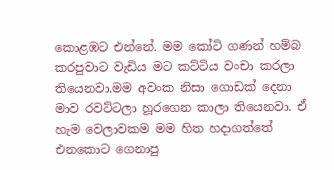කොළඹට එන්නේ. මම කෝටි ගණන් හම්බ කරපුවාට වැඩිය මට කට්ටිය වංචා කරලා තියෙනවා.මම අවංක නිසා ගොඩක් දෙනා මාව රවට්ටලා හූරගෙන කාලා තියෙනවා. ඒ හැම වෙලාවකම මම හිත හදාගත්තේ එනකොට ගෙනාපු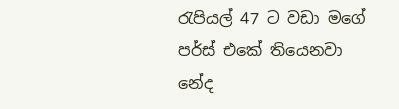රැපියල් 47 ට වඩා මගේ පර්ස් එකේ තියෙනවා නේද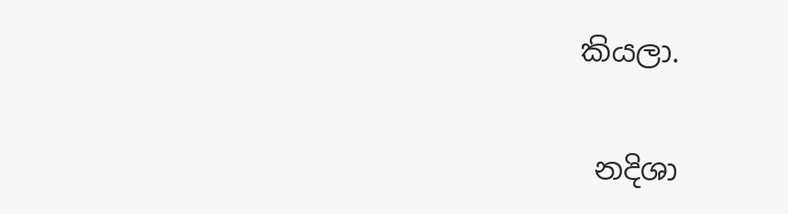කියලා.

 නදිශා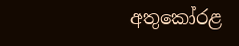අතුකෝරළ